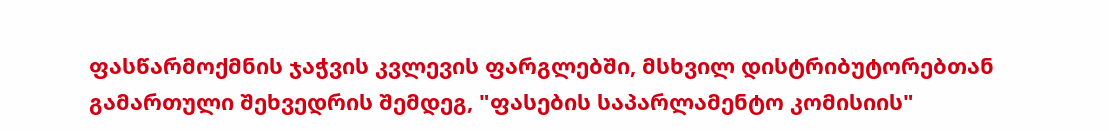ფასწარმოქმნის ჯაჭვის კვლევის ფარგლებში, მსხვილ დისტრიბუტორებთან გამართული შეხვედრის შემდეგ, "ფასების საპარლამენტო კომისიის"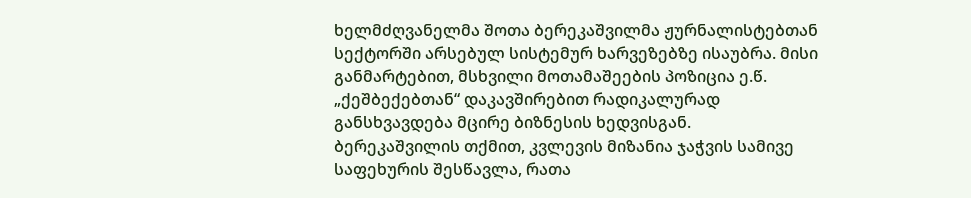ხელმძღვანელმა შოთა ბერეკაშვილმა ჟურნალისტებთან სექტორში არსებულ სისტემურ ხარვეზებზე ისაუბრა. მისი განმარტებით, მსხვილი მოთამაშეების პოზიცია ე.წ. „ქეშბექებთან“ დაკავშირებით რადიკალურად განსხვავდება მცირე ბიზნესის ხედვისგან.
ბერეკაშვილის თქმით, კვლევის მიზანია ჯაჭვის სამივე საფეხურის შესწავლა, რათა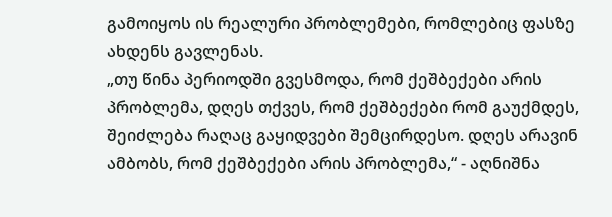გამოიყოს ის რეალური პრობლემები, რომლებიც ფასზე ახდენს გავლენას.
„თუ წინა პერიოდში გვესმოდა, რომ ქეშბექები არის პრობლემა, დღეს თქვეს, რომ ქეშბექები რომ გაუქმდეს, შეიძლება რაღაც გაყიდვები შემცირდესო. დღეს არავინ ამბობს, რომ ქეშბექები არის პრობლემა,“ - აღნიშნა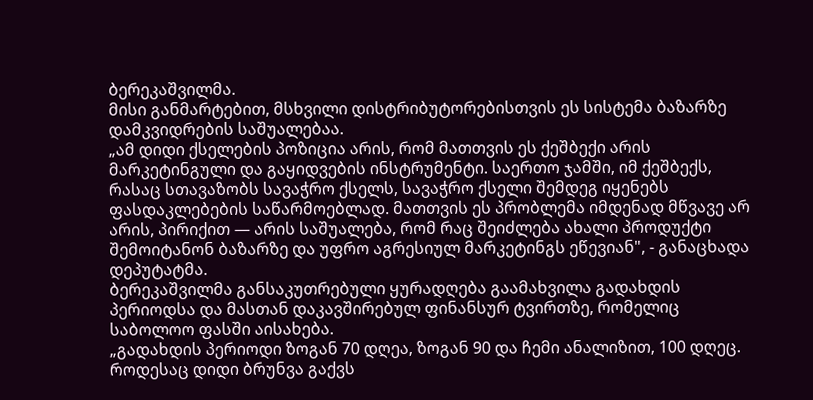ბერეკაშვილმა.
მისი განმარტებით, მსხვილი დისტრიბუტორებისთვის ეს სისტემა ბაზარზე დამკვიდრების საშუალებაა.
„ამ დიდი ქსელების პოზიცია არის, რომ მათთვის ეს ქეშბექი არის მარკეტინგული და გაყიდვების ინსტრუმენტი. საერთო ჯამში, იმ ქეშბექს, რასაც სთავაზობს სავაჭრო ქსელს, სავაჭრო ქსელი შემდეგ იყენებს ფასდაკლებების საწარმოებლად. მათთვის ეს პრობლემა იმდენად მწვავე არ არის, პირიქით — არის საშუალება, რომ რაც შეიძლება ახალი პროდუქტი შემოიტანონ ბაზარზე და უფრო აგრესიულ მარკეტინგს ეწევიან", - განაცხადა დეპუტატმა.
ბერეკაშვილმა განსაკუთრებული ყურადღება გაამახვილა გადახდის პერიოდსა და მასთან დაკავშირებულ ფინანსურ ტვირთზე, რომელიც საბოლოო ფასში აისახება.
„გადახდის პერიოდი ზოგან 70 დღეა, ზოგან 90 და ჩემი ანალიზით, 100 დღეც. როდესაც დიდი ბრუნვა გაქვს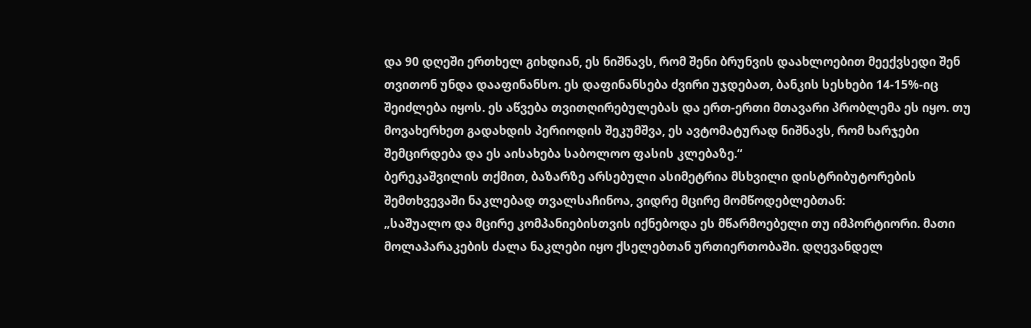და 90 დღეში ერთხელ გიხდიან, ეს ნიშნავს, რომ შენი ბრუნვის დაახლოებით მეექვსედი შენ თვითონ უნდა დააფინანსო. ეს დაფინანსება ძვირი უჯდებათ, ბანკის სესხები 14-15%-იც შეიძლება იყოს. ეს აწვება თვითღირებულებას და ერთ-ერთი მთავარი პრობლემა ეს იყო. თუ მოვახერხეთ გადახდის პერიოდის შეკუმშვა, ეს ავტომატურად ნიშნავს, რომ ხარჯები შემცირდება და ეს აისახება საბოლოო ფასის კლებაზე.“
ბერეკაშვილის თქმით, ბაზარზე არსებული ასიმეტრია მსხვილი დისტრიბუტორების შემთხვევაში ნაკლებად თვალსაჩინოა, ვიდრე მცირე მომწოდებლებთან:
„საშუალო და მცირე კომპანიებისთვის იქნებოდა ეს მწარმოებელი თუ იმპორტიორი. მათი მოლაპარაკების ძალა ნაკლები იყო ქსელებთან ურთიერთობაში. დღევანდელ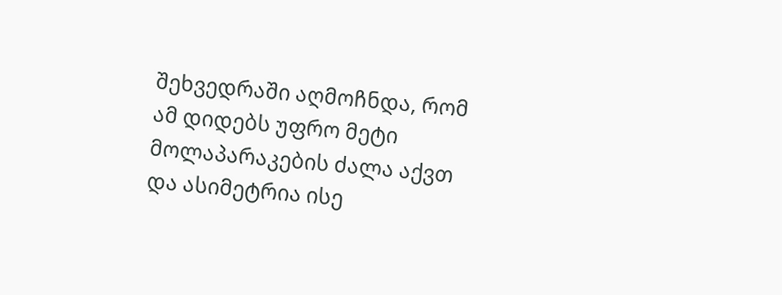შეხვედრაში აღმოჩნდა, რომ ამ დიდებს უფრო მეტი მოლაპარაკების ძალა აქვთ და ასიმეტრია ისე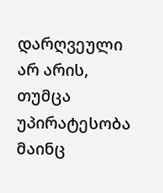დარღვეული არ არის, თუმცა უპირატესობა მაინც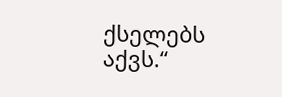ქსელებს აქვს.“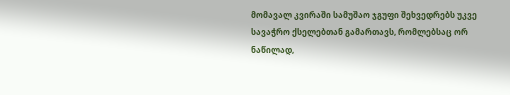მომავალ კვირაში სამუშაო ჯგუფი შეხვედრებს უკვე სავაჭრო ქსელებთან გამართავს, რომლებსაც ორ ნაწილად,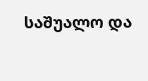საშუალო და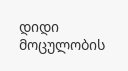დიდი მოცულობის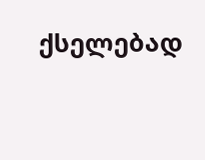ქსელებად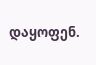დაყოფენ.